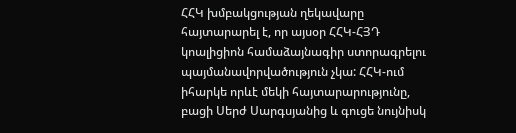ՀՀԿ խմբակցության ղեկավարը հայտարարել է, որ այսօր ՀՀԿ-ՀՅԴ կոալիցիոն համաձայնագիր ստորագրելու պայմանավորվածություն չկա: ՀՀԿ-ում իհարկե որևէ մեկի հայտարարությունը, բացի Սերժ Սարգսյանից և գուցե նույնիսկ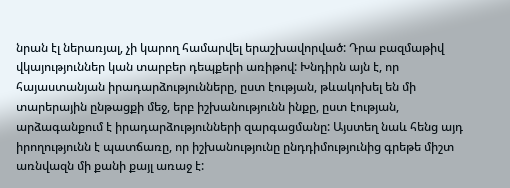նրան էլ ներառյալ, չի կարող համարվել երաշխավորված: Դրա բազմաթիվ վկայություններ կան տարբեր դեպքերի առիթով: Խնդիրն այն է, որ հայաստանյան իրադարձությունները, ըստ էության, թևակոխել են մի տարերային ընթացքի մեջ, երբ իշխանությունն ինքը, ըստ էության, արձագանքում է իրադարձությունների զարգացմանը: Այստեղ նաև հենց այդ իրողությունն է պատճառը, որ իշխանությունը ընդդիմությունից գրեթե միշտ առնվազն մի քանի քայլ առաջ է: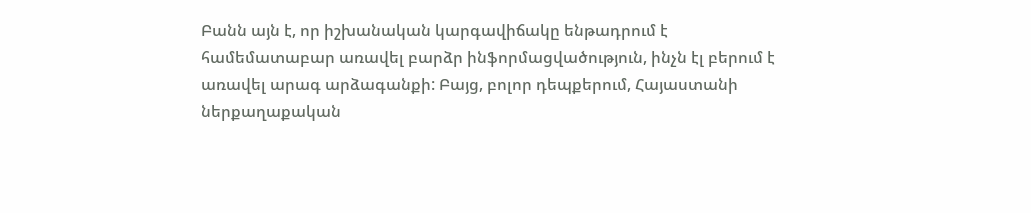Բանն այն է, որ իշխանական կարգավիճակը ենթադրում է համեմատաբար առավել բարձր ինֆորմացվածություն, ինչն էլ բերում է առավել արագ արձագանքի: Բայց, բոլոր դեպքերում, Հայաստանի ներքաղաքական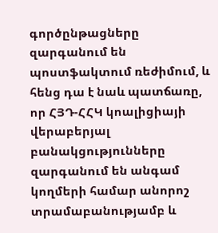գործընթացները զարգանում են պոստֆակտում ռեժիմում, և հենց դա է նաև պատճառը, որ ՀՅԴ-ՀՀԿ կոալիցիայի վերաբերյալ բանակցությունները զարգանում են անգամ կողմերի համար անորոշ տրամաբանությամբ և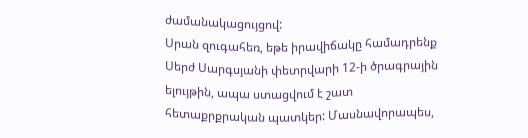ժամանակացույցով:
Սրան զուգահեռ, եթե իրավիճակը համադրենք Սերժ Սարգսյանի փետրվարի 12-ի ծրագրային ելույթին, ապա ստացվում է շատ հետաքրքրական պատկեր: Մասնավորապես,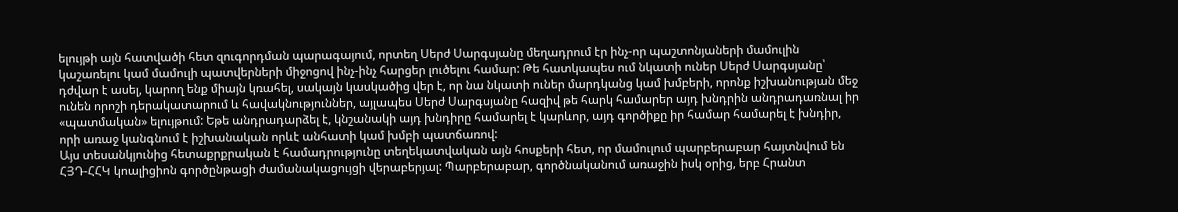ելույթի այն հատվածի հետ զուգորդման պարագայում, որտեղ Սերժ Սարգսյանը մեղադրում էր ինչ-որ պաշտոնյաների մամուլին կաշառելու կամ մամուլի պատվերների միջոցով ինչ-ինչ հարցեր լուծելու համար: Թե հատկապես ում նկատի ուներ Սերժ Սարգսյանը՝ դժվար է ասել, կարող ենք միայն կռահել, սակայն կասկածից վեր է, որ նա նկատի ուներ մարդկանց կամ խմբերի, որոնք իշխանության մեջ ունեն որոշի դերակատարում և հավակնություններ, այլապես Սերժ Սարգսյանը հազիվ թե հարկ համարեր այդ խնդրին անդրադառնալ իր «պատմական» ելույթում: Եթե անդրադարձել է, կնշանակի այդ խնդիրը համարել է կարևոր, այդ գործիքը իր համար համարել է խնդիր, որի առաջ կանգնում է իշխանական որևէ անհատի կամ խմբի պատճառով:
Այս տեսանկյունից հետաքրքրական է համադրությունը տեղեկատվական այն հոսքերի հետ, որ մամուլում պարբերաբար հայտնվում են ՀՅԴ-ՀՀԿ կոալիցիոն գործընթացի ժամանակացույցի վերաբերյալ: Պարբերաբար, գործնականում առաջին իսկ օրից, երբ Հրանտ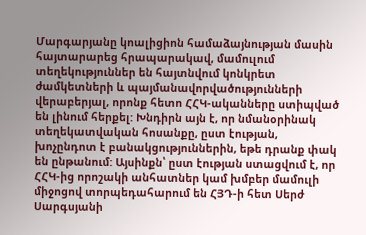Մարգարյանը կոալիցիոն համաձայնության մասին հայտարարեց հրապարակավ, մամուլում տեղեկություններ են հայտնվում կոնկրետ ժամկետների և պայմանավորվածությունների վերաբերյալ, որոնք հետո ՀՀԿ-ականները ստիպված են լինում հերքել: Խնդիրն այն է, որ նմանօրինակ տեղեկատվական հոսանքը, ըստ էության, խոչընդոտ է բանակցություններին, եթե դրանք փակ են ընթանում: Այսինքն՝ ըստ էության ստացվում է, որ ՀՀԿ-ից որոշակի անհատներ կամ խմբեր մամուլի միջոցով տորպեդահարում են ՀՅԴ-ի հետ Սերժ Սարգսյանի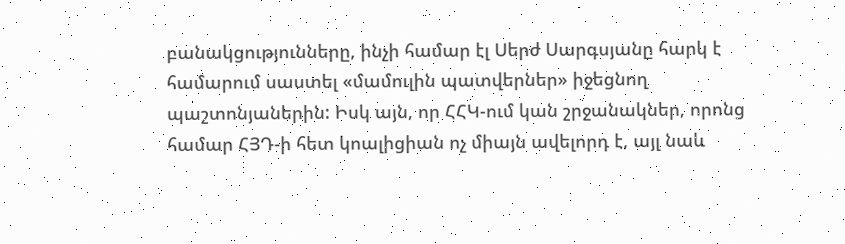բանակցությունները, ինչի համար էլ Սերժ Սարգսյանը հարկ է համարում սաստել «մամուլին պատվերներ» իջեցնող պաշտոնյաներին: Իսկ այն, որ ՀՀԿ-ում կան շրջանակներ, որոնց համար ՀՅԴ-ի հետ կոալիցիան ոչ միայն ավելորդ է, այլ նաև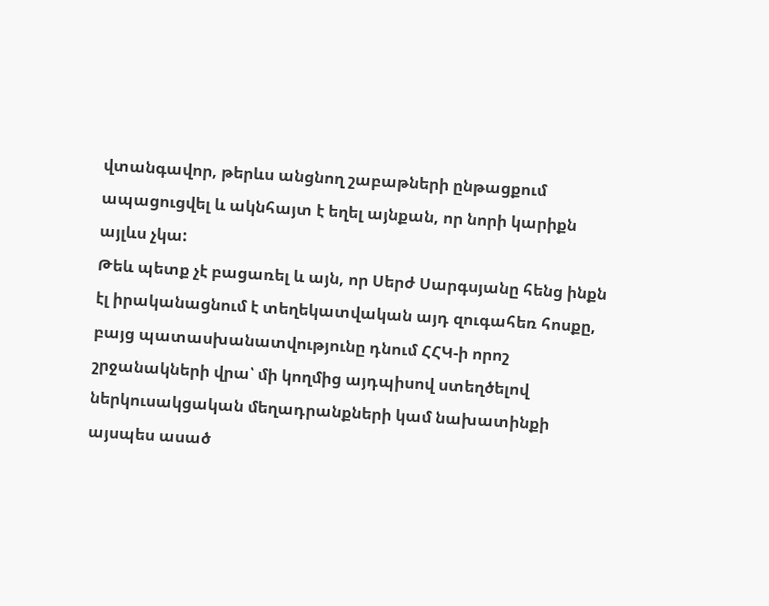վտանգավոր, թերևս անցնող շաբաթների ընթացքում ապացուցվել և ակնհայտ է եղել այնքան, որ նորի կարիքն այլևս չկա:
Թեև պետք չէ բացառել և այն, որ Սերժ Սարգսյանը հենց ինքն էլ իրականացնում է տեղեկատվական այդ զուգահեռ հոսքը, բայց պատասխանատվությունը դնում ՀՀԿ-ի որոշ շրջանակների վրա՝ մի կողմից այդպիսով ստեղծելով ներկուսակցական մեղադրանքների կամ նախատինքի այսպես ասած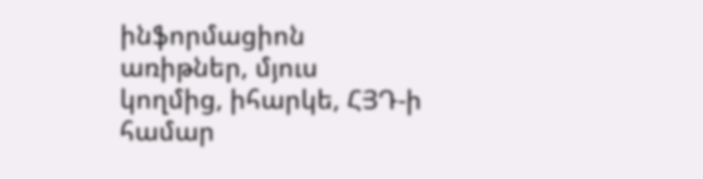ինֆորմացիոն առիթներ, մյուս կողմից, իհարկե, ՀՅԴ-ի համար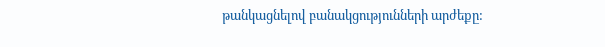թանկացնելով բանակցությունների արժեքը: